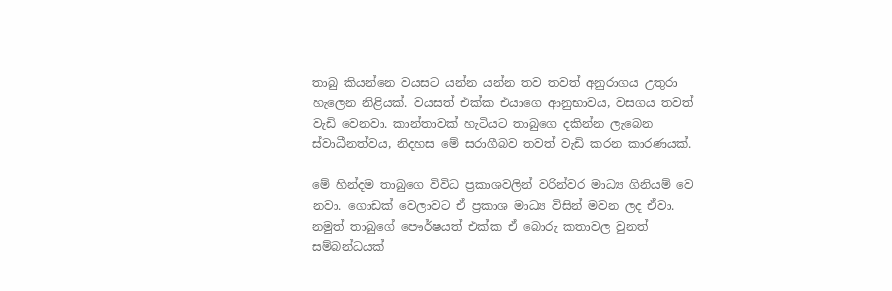තාබු කියන්නෙ වයසට යන්න යන්න තව තවත් අනුරාගය උතුරා හැලෙන නිළියක්. වයසත් එක්ක එයාගෙ ආනුභාවය, වසගය තවත් වැඩි වෙනවා. කාන්තාවක් හැටියට තාබුගෙ දකින්න ලැබෙන ස්වාධීනත්වය, නිදහස මේ සරාගීබව තවත් වැඩි කරන කාරණයක්.

මේ හින්දම තාබුගෙ විවිධ ප්‍රකාශවලින් වරින්වර මාධ්‍ය ගිනියම් වෙ   නවා. ගොඩක් වෙලාවට ඒ ප්‍රකාශ මාධ්‍ය විසින් මවන ලද ඒවා. නමුත් තාබුගේ පෞර්ෂයත් එක්ක ඒ බොරු කතාවල වුනත් සම්බන්ධයක්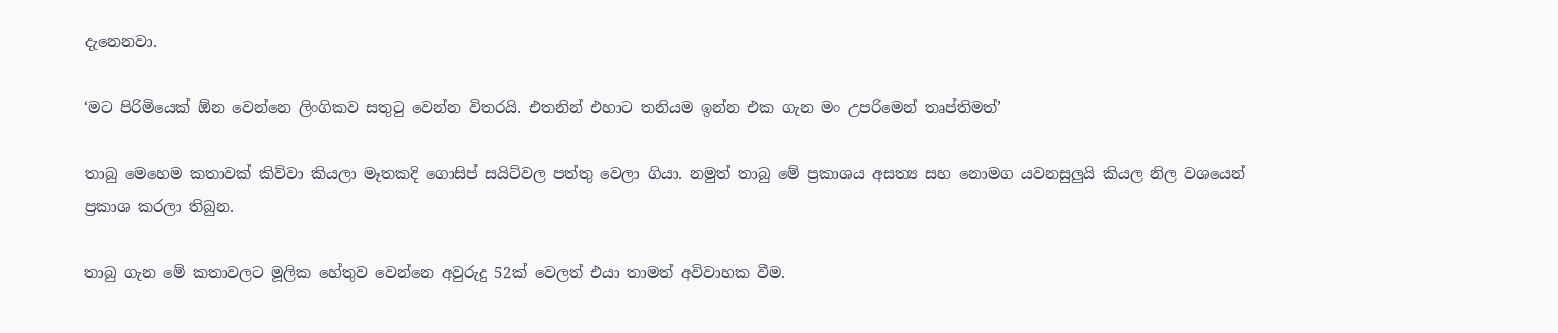දැනෙනවා.

‘මට පිරිමියෙක් ඕන වෙන්නෙ ලිංගිකව සතුටු වෙන්න විතරයි. එතනින් එහාට තනියම ඉන්න එක ගැන මං උපරිමෙන් තෘප්තිමත්’

තාබු මෙහෙම කතාවක් කිව්වා කියලා මෑතකදි ගොසිප් සයිට්වල පත්තු වෙලා ගියා. නමුත් තාබු මේ ප්‍රකාශය අසත්‍ය සහ නොමග යවනසුලුයි කියල නිල වශයෙන් ප්‍රකාශ කරලා තිබුන.

තාබු ගැන මේ කතාවලට මූලික හේතුව වෙන්නෙ අවුරුදු 52ක් වෙලත් එයා තාමත් අවිවාහක වීම.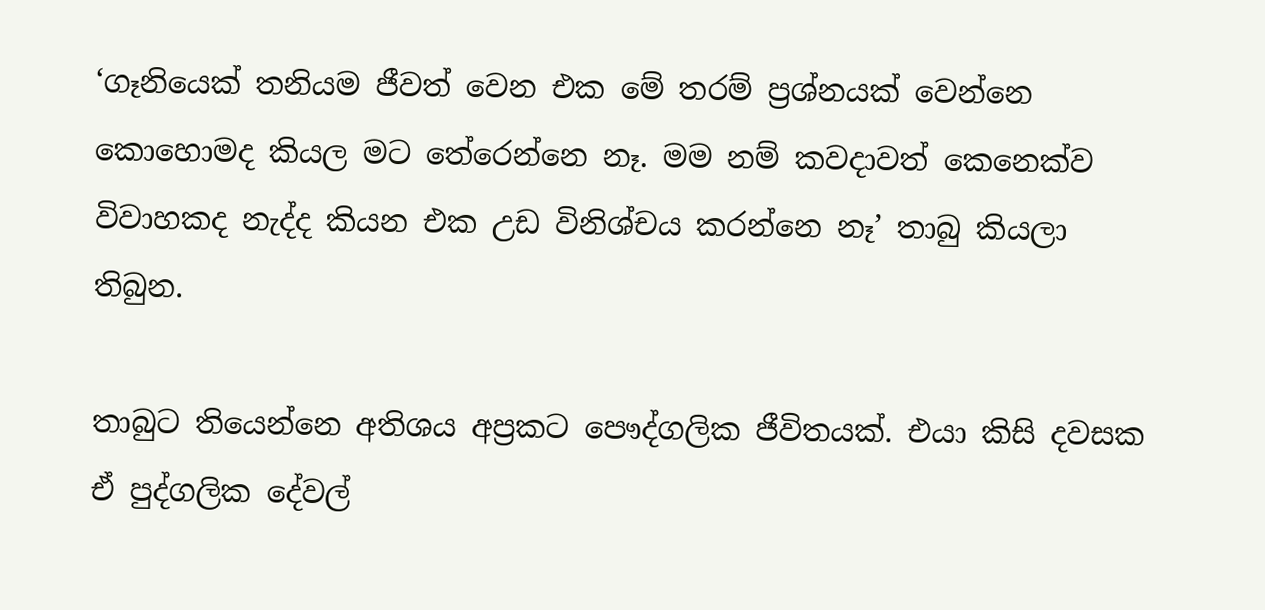‘ගෑනියෙක් තනියම ජීවත් වෙන එක මේ තරම් ප්‍රශ්නයක් වෙන්නෙ කොහොමද කියල මට තේරෙන්නෙ නෑ. මම නම් කවදාවත් කෙනෙක්ව විවාහකද නැද්ද කියන එක උඩ විනිශ්චය කරන්නෙ නෑ’ තාබු කියලා තිබුන.

තාබුට තියෙන්නෙ අතිශය අප්‍රකට පෞද්ගලික ජීවිතයක්. එයා කිසි දවසක ඒ පුද්ගලික දේවල්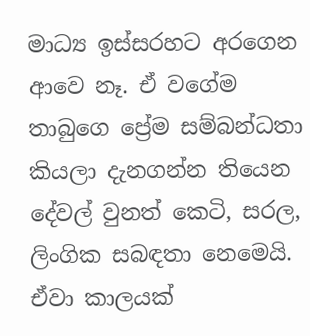මාධ්‍ය ඉස්සරහට අරගෙන ආවෙ නෑ. ඒ වගේම තාබුගෙ ප්‍රේම සම්බන්ධතා කියලා දැනගන්න තියෙන දේවල් වුනත් කෙටි, සරල, ලිංගික සබඳතා නෙමෙයි. ඒවා කාලයක්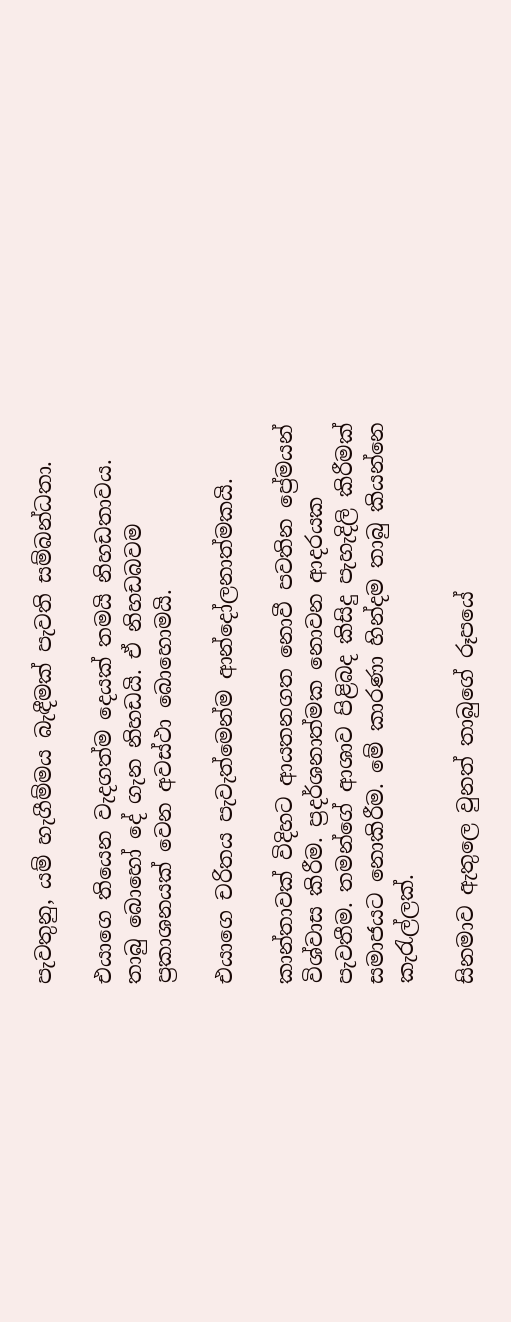පැවතුනු, යම් හැගීම්මය බැඳීමක් පැවති සම්බන්ධතා.

එයාගෙ තියෙන වැදගත්ම දෙයක් තමයි නිහඩතාවය. තාබු බොහෝ දේ ගැන නිහඩයි. ඒ නිහඩබවම ප්‍රකාශනයක් වෙන අවස්ථා බොහොමයි.

එයාගෙ චරිතය පැවැත්මෙන්ම ආන්දෝලනාත්මකයි.

කාන්තාවක් විදිහට ආයතනගත නොවී පවතින ප්‍රේමයන් විශ්වාස කිරීම. ප්‍රදර්ශනාත්මක නොවන ආදරයක පැවතීම. තමන්ගේ ආශාව පිළිබද කිසිදු පැහැදිලි කිරීමක් සමාජයට නොකිරීම. මේ කාරණා හින්දම තාබු කියන්නෙ කැරැල්ලක්.

සිනමාව ඇතුලෙ වුනත් තාබුගේ රූපයේ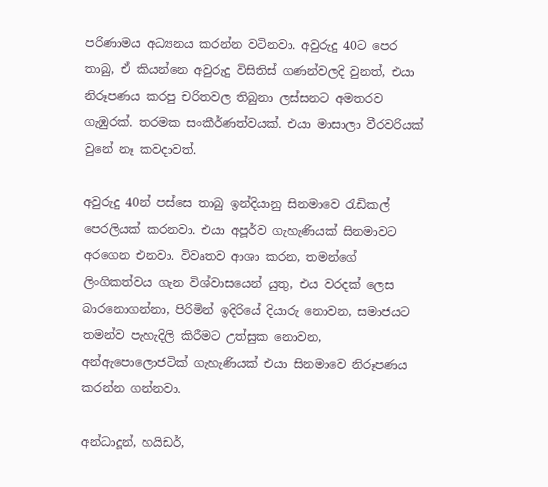පරිණාමය අධ්‍යනය කරන්න වටිනවා. අවුරුදු 40ට පෙර තාබු, ඒ කියන්නෙ අවුරුදු විසිතිස් ගණන්වලදි වුනත්, එයා නිරූපණය කරපු චරිතවල තිබුනා ලස්සනට අමතරව ගැඹුරක්. තරමක සංකීර්ණත්වයක්. එයා මාසාලා වීරවරියක් වුනේ නෑ කවදාවත්.

අවුරුදු 40න් පස්සෙ තාබු ඉන්දියානු සිනමාවෙ රැඩිකල් පෙරලියක් කරනවා. එයා අපූර්ව ගැහැණියක් සිනමාවට අරගෙන එනවා. විවෘතව ආශා කරන, තමන්ගේ ලිංගිකත්වය ගැන විශ්වාසයෙන් යුතු, එය වරදක් ලෙස  බාරනොගන්නා, පිරිමින් ඉදිරියේ දියාරු නොවන, සමාජයට තමන්ව පැහැදිලි කිරීමට උත්සුක නොවන, අන්ඇපොලොජටික් ගැහැණියක් එයා සිනමාවෙ නිරූපණය කරන්න ගන්නවා.

අන්ධාදූන්, හයිඩර්,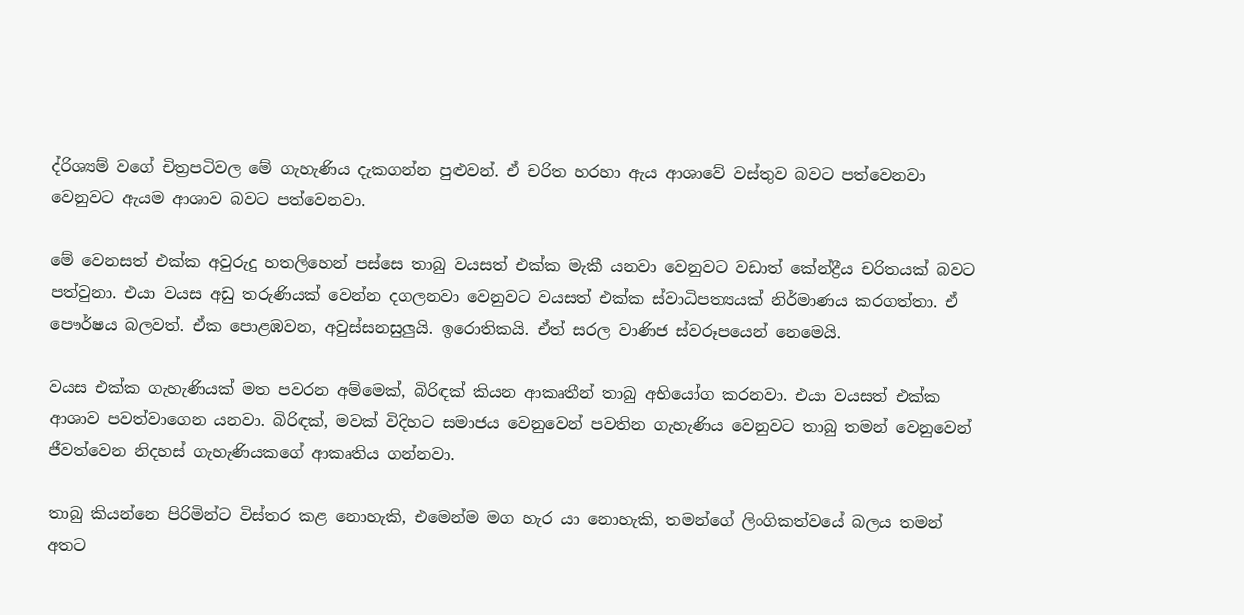ද්රිශ්‍යම් වගේ චිත්‍රපටිවල මේ ගැහැණිය දැකගන්න පුළුවන්. ඒ චරිත හරහා ඇය ආශාවේ වස්තුව බවට පත්වෙනවා වෙනුවට ඇයම ආශාව බවට පත්වෙනවා.

මේ වෙනසත් එක්ක අවුරුදු හතලිහෙන් පස්සෙ තාබු වයසත් එක්ක මැකී යනවා වෙනුවට වඩාත් කේන්ද්‍රීය චරිතයක් බවට පත්වුනා. එයා වයස අඩු තරුණියක් වෙන්න දගලනවා වෙනුවට වයසත් එක්ක ස්වාධිපත්‍යයක් නිර්මාණය කරගත්තා. ඒ පෞර්ෂය බලවත්. ඒක පොළඹවන, අවුස්සනසුලුයි. ඉරොතිකයි. ඒත් සරල වාණිජ ස්වරූපයෙන් නෙමෙයි.

වයස එක්ක ගැහැණියක් මත පවරන අම්මෙක්, බිරිඳක් කියන ආකෘතීන් තාබු අභියෝග කරනවා. එයා වයසත් එක්ක ආශාව පවත්වාගෙන යනවා. බිරිඳක්, මවක් විදිහට සමාජය වෙනුවෙන් පවතින ගැහැණිය වෙනුවට තාබු තමන් වෙනුවෙන් ජීවත්වෙන නිදහස් ගැහැණියකගේ ආකෘතිය ගන්නවා.

තාබු කියන්නෙ පිරිමින්ට විස්තර කළ නොහැකි, එමෙන්ම මග හැර යා නොහැකි, තමන්ගේ ලිංගිකත්වයේ බලය තමන් අතට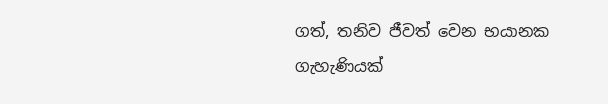ගත්, තනිව ජීවත් වෙන භයානක ගැහැණියක්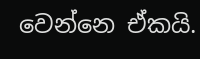වෙන්නෙ ඒකයි.